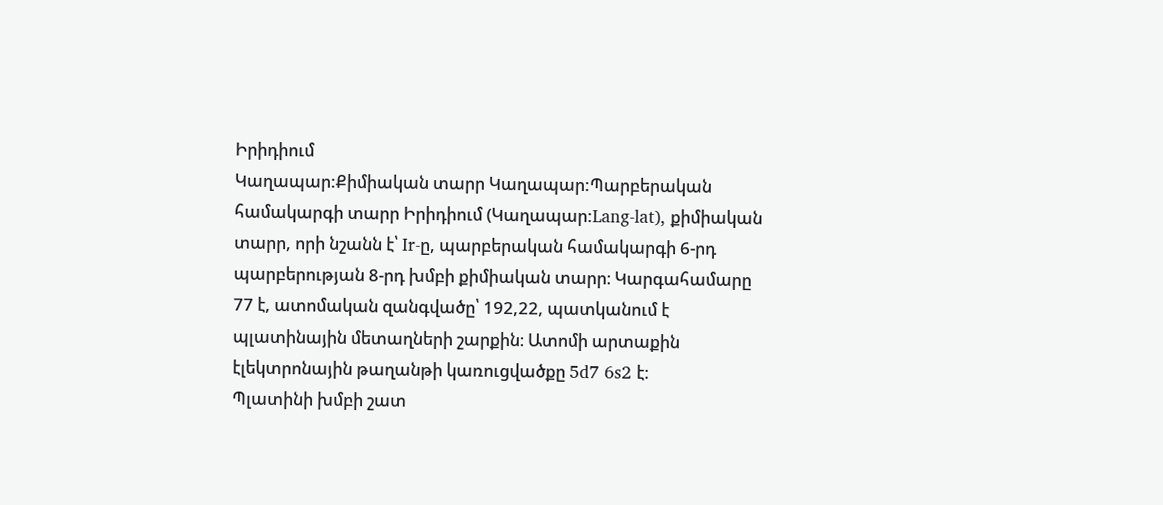Իրիդիում
Կաղապար:Քիմիական տարր Կաղապար:Պարբերական համակարգի տարր Իրիդիում (Կաղապար:Lang-lat), քիմիական տարր, որի նշանն է՝ Ir-ը, պարբերական համակարգի 6-րդ պարբերության 8-րդ խմբի քիմիական տարր։ Կարգահամարը 77 է, ատոմական զանգվածը՝ 192,22, պատկանում է պլատինային մետաղների շարքին։ Ատոմի արտաքին էլեկտրոնային թաղանթի կառուցվածքը 5d7 6s2 է։
Պլատինի խմբի շատ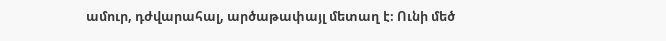ամուր, դժվարահալ, արծաթափայլ մետաղ է։ Ունի մեծ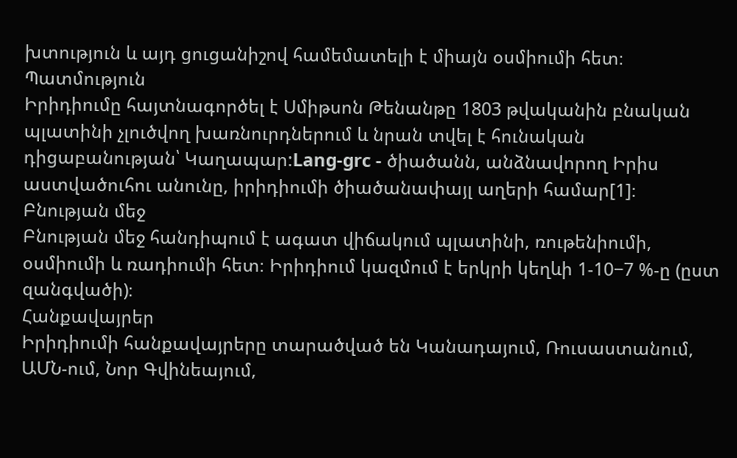խտություն և այդ ցուցանիշով համեմատելի է միայն օսմիումի հետ։
Պատմություն
Իրիդիումը հայտնագործել է Սմիթսոն Թենանթը 1803 թվականին բնական պլատինի չլուծվող խառնուրդներում և նրան տվել է հունական դիցաբանության՝ Կաղապար:Lang-grc - ծիածանն, անձնավորող Իրիս աստվածուհու անունը, իրիդիումի ծիածանափայլ աղերի համար[1]։
Բնության մեջ
Բնության մեջ հանդիպում է ագատ վիճակում պլատինի, ռութենիումի, օսմիումի և ռադիումի հետ։ Իրիդիում կազմում է երկրի կեղևի 1-10−7 %-ը (ըստ զանգվածի)։
Հանքավայրեր
Իրիդիումի հանքավայրերը տարածված են Կանադայում, Ռուսաստանում, ԱՄՆ-ում, Նոր Գվինեայում,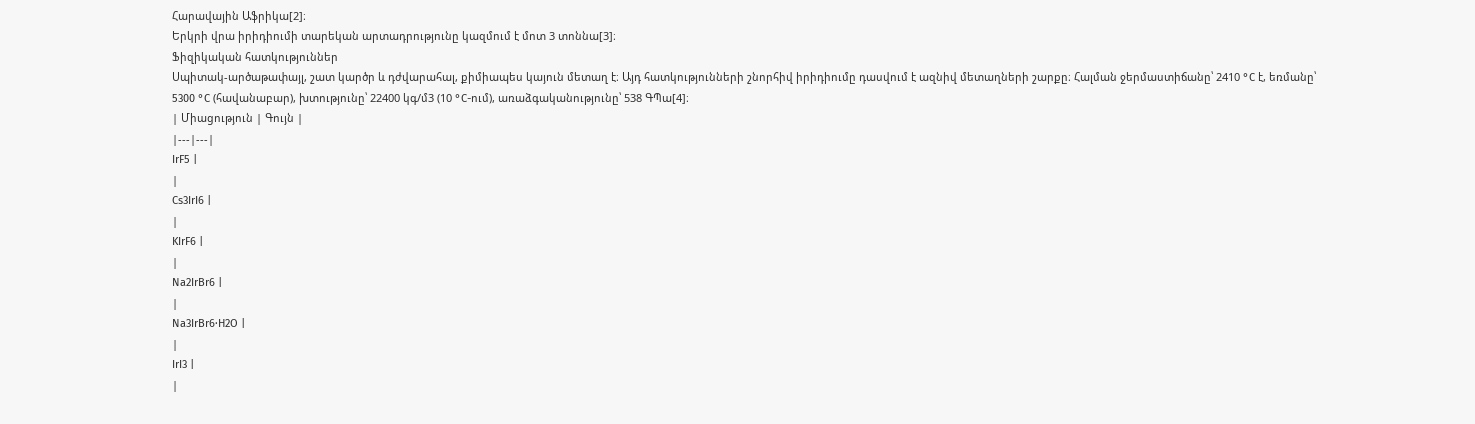Հարավային Աֆրիկա[2]։
Երկրի վրա իրիդիումի տարեկան արտադրությունը կազմում է մոտ 3 տոննա[3]։
Ֆիզիկական հատկություններ
Սպիտակ-արծաթափայլ, շատ կարծր և դժվարահալ, քիմիապես կայուն մետաղ է։ Այդ հատկությունների շնորհիվ իրիդիումը դասվում է ազնիվ մետաղների շարքը։ Հալման ջերմաստիճանը՝ 2410 °C է, եռմանը՝ 5300 °C (հավանաբար), խտությունը՝ 22400 կգ/մ3 (10 °C-ում), առաձգականությունը՝ 538 ԳՊա[4]։
| Միացություն | Գույն |
|---|---|
IrF5 |
|
Cs3IrI6 |
|
KIrF6 |
|
Na2IrBr6 |
|
Na3IrBr6·H2O |
|
IrI3 |
|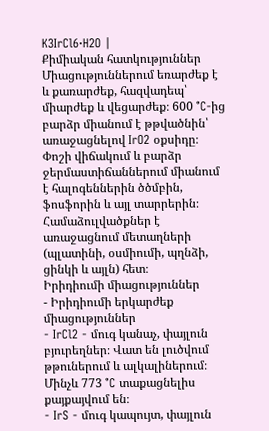K3IrCl6·H2O |
Քիմիական հատկություններ
Միացություններում եռարժեք է և քառարժեք, հազվադեպ՝ միարժեք և վեցարժեք։ 600 °C-ից բարձր միանում է թթվածնին՝ առաջացնելով IrO2 օքսիդը։
Փոշի վիճակում և բարձր ջերմաստիճաններում միանում է հալոգեններին ծծմբին, ֆոսֆորին և այլ տարրերին։
Համաձուլվածքներ է առաջացնում մետաղների (պլատինի, օսմիումի, պղնձի, ցինկի և այլն) հետ։
Իրիդիումի միացություններ
- Իրիդիումի երկարժեք միացություններ
- IrCl2 - մուգ կանաչ, փայլուն բյուրեղներ։ Վատ են լուծվում թթուներում և ալկալիներում։ Մինչև 773 °C տաքացնելիս քայքայվում են։
- IrS - մուգ կապույտ, փայլուն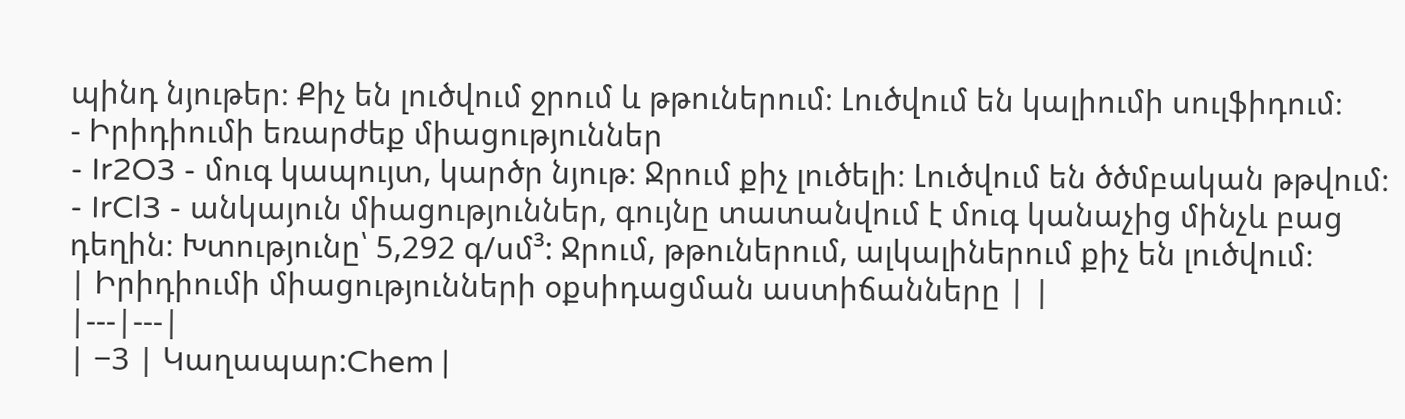պինդ նյութեր։ Քիչ են լուծվում ջրում և թթուներում։ Լուծվում են կալիումի սուլֆիդում։
- Իրիդիումի եռարժեք միացություններ
- Ir2O3 - մուգ կապույտ, կարծր նյութ։ Ջրում քիչ լուծելի։ Լուծվում են ծծմբական թթվում։
- IrCl3 - անկայուն միացություններ, գույնը տատանվում է մուգ կանաչից մինչև բաց դեղին։ Խտությունը՝ 5,292 գ/սմ³: Ջրում, թթուներում, ալկալիներում քիչ են լուծվում։
| Իրիդիումի միացությունների օքսիդացման աստիճանները | |
|---|---|
| −3 | Կաղապար:Chem |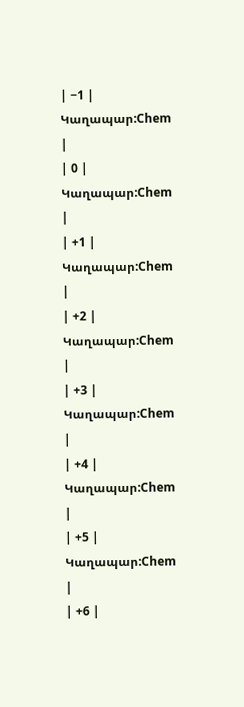| −1 | Կաղապար:Chem |
| 0 | Կաղապար:Chem |
| +1 | Կաղապար:Chem |
| +2 | Կաղապար:Chem |
| +3 | Կաղապար:Chem |
| +4 | Կաղապար:Chem |
| +5 | Կաղապար:Chem |
| +6 |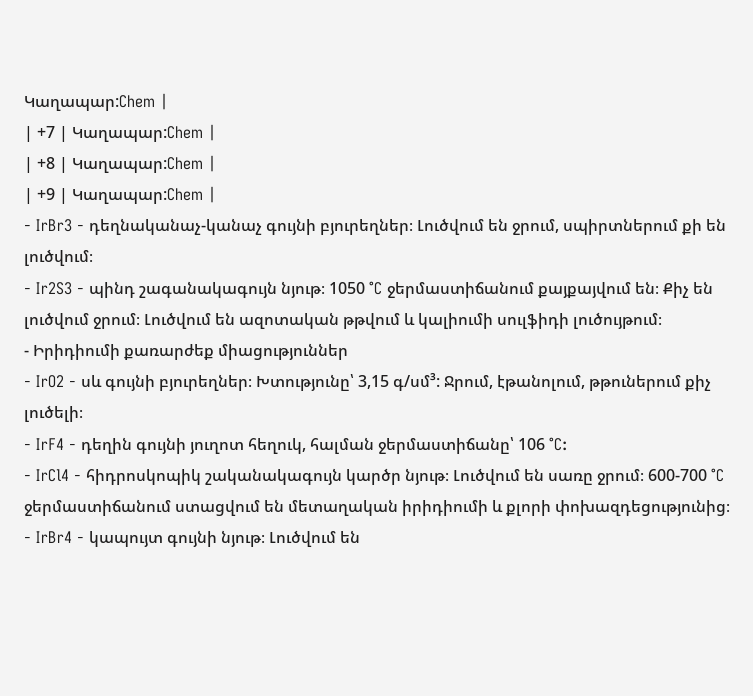Կաղապար:Chem |
| +7 | Կաղապար:Chem |
| +8 | Կաղապար:Chem |
| +9 | Կաղապար:Chem |
- IrBr3 - դեղնականաչ-կանաչ գույնի բյուրեղներ։ Լուծվում են ջրում, սպիրտներում քի են լուծվում։
- Ir2S3 - պինդ շագանակագույն նյութ։ 1050 °C ջերմաստիճանում քայքայվում են։ Քիչ են լուծվում ջրում։ Լուծվում են ազոտական թթվում և կալիումի սուլֆիդի լուծույթում։
- Իրիդիումի քառարժեք միացություններ
- IrO2 - սև գույնի բյուրեղներ։ Խտությունը՝ 3,15 գ/սմ³: Ջրում, էթանոլում, թթուներում քիչ լուծելի։
- IrF4 - դեղին գույնի յուղոտ հեղուկ, հալման ջերմաստիճանը՝ 106 °C:
- IrCl4 - հիդրոսկոպիկ շականակագույն կարծր նյութ։ Լուծվում են սառը ջրում։ 600-700 °C ջերմաստիճանում ստացվում են մետաղական իրիդիումի և քլորի փոխազդեցությունից։
- IrBr4 - կապույտ գույնի նյութ։ Լուծվում են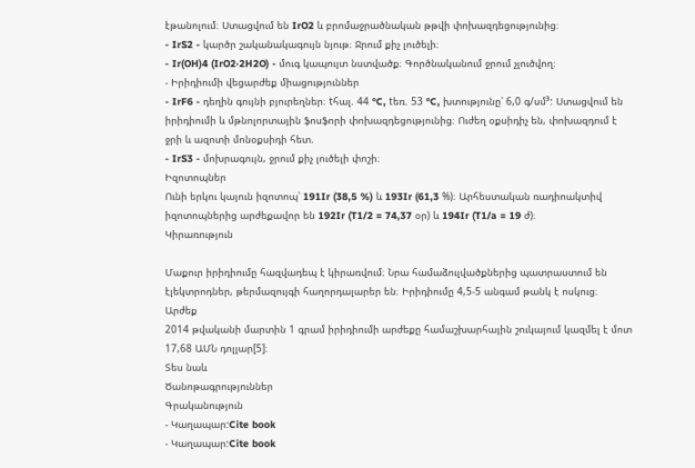էթանոլում։ Ստացվում են IrO2 և բրոմաջրածնական թթվի փոխազդեցությունից։
- IrS2 - կարծր շականակագույն նյութ։ Ջրում քիչ լուծելի։
- Ir(OH)4 (IrO2·2H2O) - մուգ կապույտ նստվածք։ Գործնականում ջրում չլուծվող։
- Իրիդիումի վեցարժեք միացություններ
- IrF6 - դեղին գույնի բյուրեղներ։ tհալ. 44 °C, tեռ. 53 °C, խտությունը՝ 6,0 գ/սմ³: Ստացվում են իրիդիումի և մթնոլորտային ֆոսֆորի փոխազդեցությունից։ Ուժեղ օքսիդիչ են, փոխազդում է ջրի և ազոտի մոնօքսիդի հետ.
- IrS3 - մոխրագույն, ջրում քիչ լուծելի փոշի։
Իզոտոպներ
Ունի երկու կայուն իզոտոպ՝ 191Ir (38,5 %) և 193Ir (61,3 %)։ Արհեստական ռադիոակտիվ իզոտոպներից արժեքավոր են 192Ir (T1/2 = 74,37 օր) և 194Ir (T1/a = 19 ժ)։
Կիրառություն

Մաքուր իրիդիումը հազվադեպ է կիրառվում։ Նրա համաձուլվածքներից պատրաստում են էլեկտրոդներ, թերմազույգի հաղորդալարեր են։ Իրիդիումը 4,5-5 անգամ թանկ է ոսկուց։
Արժեք
2014 թվականի մարտին 1 գրամ իրիդիումի արժեքը համաշխարհային շուկայում կազմել է մոտ 17,68 ԱՄՆ դոլլար[5]։
Տես նաև
Ծանոթագրություններ
Գրականություն
- Կաղապար:Cite book
- Կաղապար:Cite book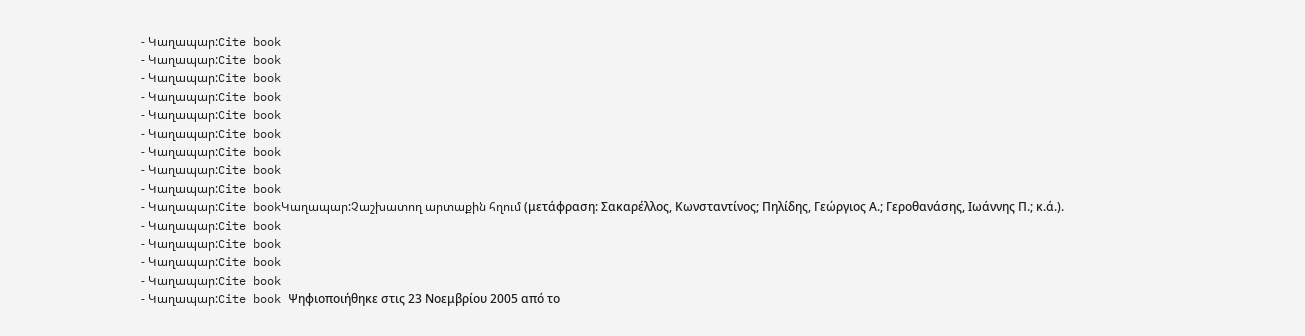- Կաղապար:Cite book
- Կաղապար:Cite book
- Կաղապար:Cite book
- Կաղապար:Cite book
- Կաղապար:Cite book
- Կաղապար:Cite book
- Կաղապար:Cite book
- Կաղապար:Cite book
- Կաղապար:Cite book
- Կաղապար:Cite bookԿաղապար:Չաշխատող արտաքին հղում (μετάφραση: Σακαρέλλος, Κωνσταντίνος; Πηλίδης, Γεώργιος Α.; Γεροθανάσης, Ιωάννης Π.; κ.ά.).
- Կաղապար:Cite book
- Կաղապար:Cite book
- Կաղապար:Cite book
- Կաղապար:Cite book
- Կաղապար:Cite book Ψηφιοποιήθηκε στις 23 Noεμβρίου 2005 από το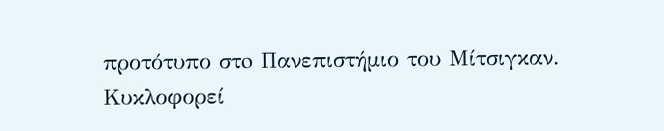προτότυπο στo Πανεπιστήμιο του Μίτσιγκαν. Κυκλοφορεί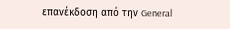επανέκδοση από την General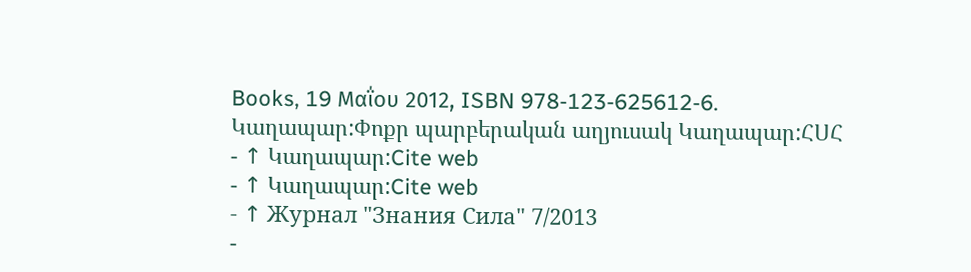Books, 19 Μαΐου 2012, ISBN 978-123-625612-6.
Կաղապար:Փոքր պարբերական աղյուսակ Կաղապար:ՀՍՀ
- ↑ Կաղապար:Cite web
- ↑ Կաղապար:Cite web
- ↑ Журнал "Знания Сила" 7/2013
-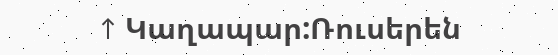↑ Կաղապար:Ռուսերեն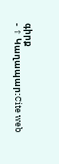գիրք
- ↑ Կաղապար:Cite web